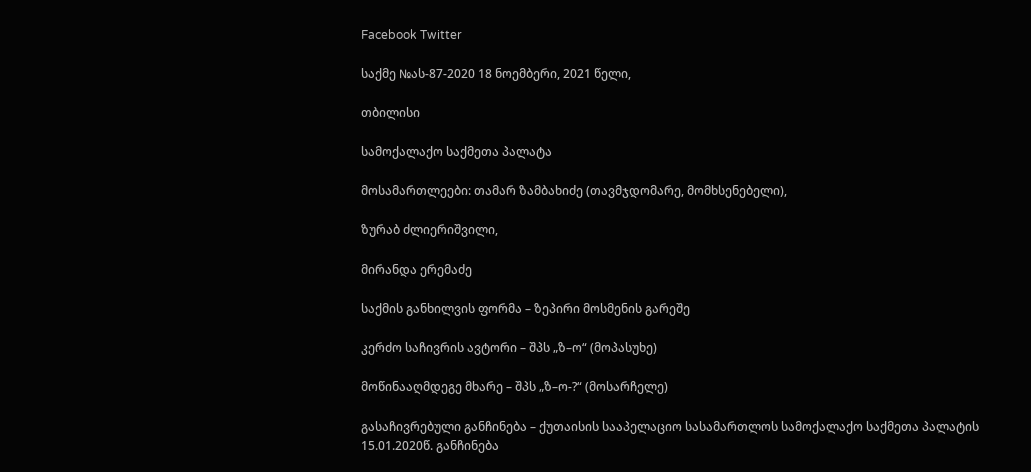Facebook Twitter

საქმე №ას-87-2020 18 ნოემბერი, 2021 წელი,

თბილისი

სამოქალაქო საქმეთა პალატა

მოსამართლეები: თამარ ზამბახიძე (თავმჯდომარე, მომხსენებელი),

ზურაბ ძლიერიშვილი,

მირანდა ერემაძე

საქმის განხილვის ფორმა – ზეპირი მოსმენის გარეშე

კერძო საჩივრის ავტორი – შპს „ზ–ო“ (მოპასუხე)

მოწინააღმდეგე მხარე – შპს „ზ–ო-?“ (მოსარჩელე)

გასაჩივრებული განჩინება – ქუთაისის სააპელაციო სასამართლოს სამოქალაქო საქმეთა პალატის 15.01.2020წ. განჩინება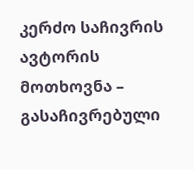კერძო საჩივრის ავტორის მოთხოვნა – გასაჩივრებული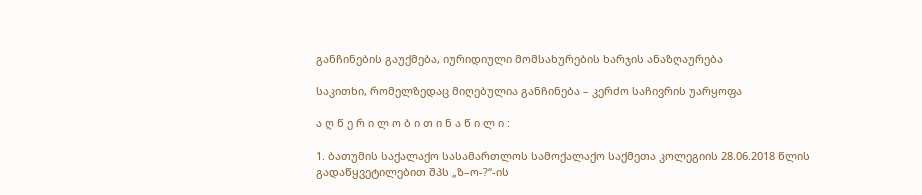განჩინების გაუქმება, იურიდიული მომსახურების ხარჯის ანაზღაურება

საკითხი, რომელზედაც მიღებულია განჩინება – კერძო საჩივრის უარყოფა

ა ღ წ ე რ ი ლ ო ბ ი თ ი ნ ა წ ი ლ ი :

1. ბათუმის საქალაქო სასამართლოს სამოქალაქო საქმეთა კოლეგიის 28.06.2018 წლის გადაწყვეტილებით შპს „ზ–ო-?“-ის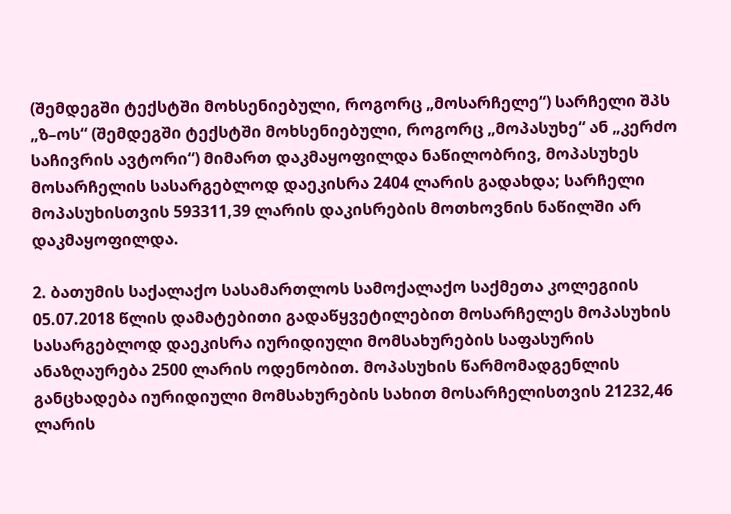(შემდეგში ტექსტში მოხსენიებული, როგორც „მოსარჩელე“) სარჩელი შპს „ზ–ოს“ (შემდეგში ტექსტში მოხსენიებული, როგორც „მოპასუხე“ ან „კერძო საჩივრის ავტორი“) მიმართ დაკმაყოფილდა ნაწილობრივ, მოპასუხეს მოსარჩელის სასარგებლოდ დაეკისრა 2404 ლარის გადახდა; სარჩელი მოპასუხისთვის 593311,39 ლარის დაკისრების მოთხოვნის ნაწილში არ დაკმაყოფილდა.

2. ბათუმის საქალაქო სასამართლოს სამოქალაქო საქმეთა კოლეგიის 05.07.2018 წლის დამატებითი გადაწყვეტილებით მოსარჩელეს მოპასუხის სასარგებლოდ დაეკისრა იურიდიული მომსახურების საფასურის ანაზღაურება 2500 ლარის ოდენობით. მოპასუხის წარმომადგენლის განცხადება იურიდიული მომსახურების სახით მოსარჩელისთვის 21232,46 ლარის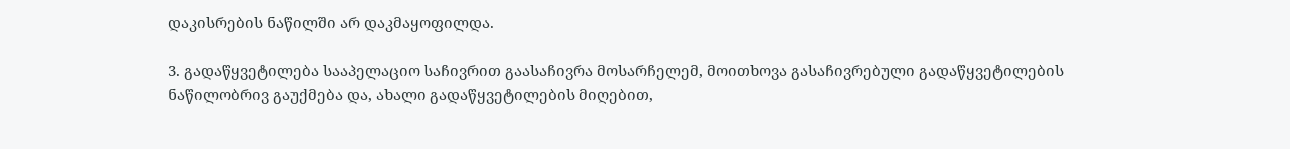დაკისრების ნაწილში არ დაკმაყოფილდა.

3. გადაწყვეტილება სააპელაციო საჩივრით გაასაჩივრა მოსარჩელემ, მოითხოვა გასაჩივრებული გადაწყვეტილების ნაწილობრივ გაუქმება და, ახალი გადაწყვეტილების მიღებით,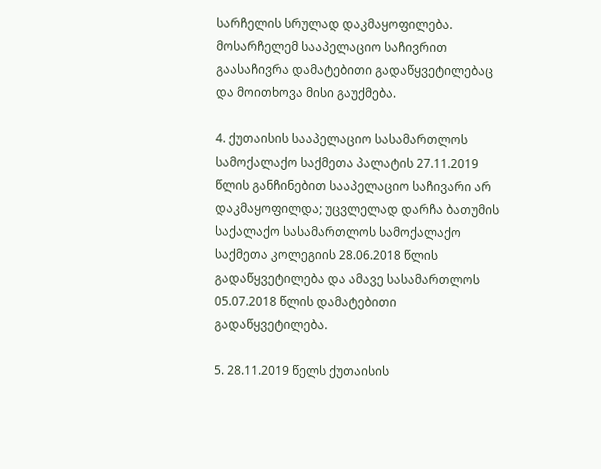სარჩელის სრულად დაკმაყოფილება. მოსარჩელემ სააპელაციო საჩივრით გაასაჩივრა დამატებითი გადაწყვეტილებაც და მოითხოვა მისი გაუქმება.

4. ქუთაისის სააპელაციო სასამართლოს სამოქალაქო საქმეთა პალატის 27.11.2019 წლის განჩინებით სააპელაციო საჩივარი არ დაკმაყოფილდა; უცვლელად დარჩა ბათუმის საქალაქო სასამართლოს სამოქალაქო საქმეთა კოლეგიის 28.06.2018 წლის გადაწყვეტილება და ამავე სასამართლოს 05.07.2018 წლის დამატებითი გადაწყვეტილება.

5. 28.11.2019 წელს ქუთაისის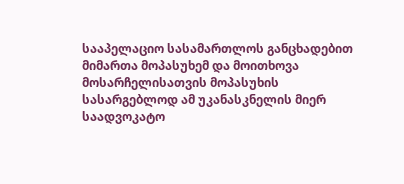სააპელაციო სასამართლოს განცხადებით მიმართა მოპასუხემ და მოითხოვა მოსარჩელისათვის მოპასუხის სასარგებლოდ ამ უკანასკნელის მიერ საადვოკატო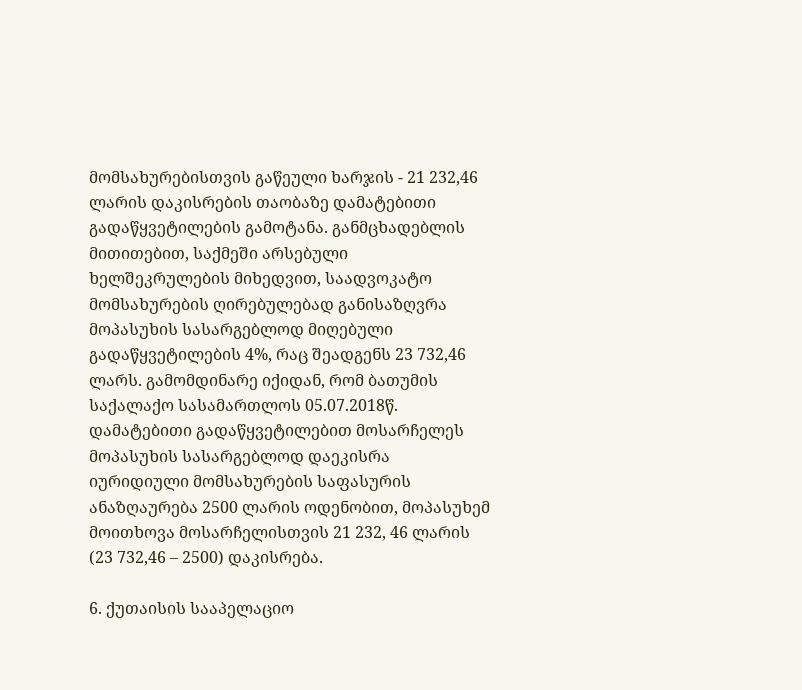მომსახურებისთვის გაწეული ხარჯის - 21 232,46 ლარის დაკისრების თაობაზე დამატებითი გადაწყვეტილების გამოტანა. განმცხადებლის მითითებით, საქმეში არსებული ხელშეკრულების მიხედვით, საადვოკატო მომსახურების ღირებულებად განისაზღვრა მოპასუხის სასარგებლოდ მიღებული გადაწყვეტილების 4%, რაც შეადგენს 23 732,46 ლარს. გამომდინარე იქიდან, რომ ბათუმის საქალაქო სასამართლოს 05.07.2018წ. დამატებითი გადაწყვეტილებით მოსარჩელეს მოპასუხის სასარგებლოდ დაეკისრა იურიდიული მომსახურების საფასურის ანაზღაურება 2500 ლარის ოდენობით, მოპასუხემ მოითხოვა მოსარჩელისთვის 21 232, 46 ლარის (23 732,46 – 2500) დაკისრება.

6. ქუთაისის სააპელაციო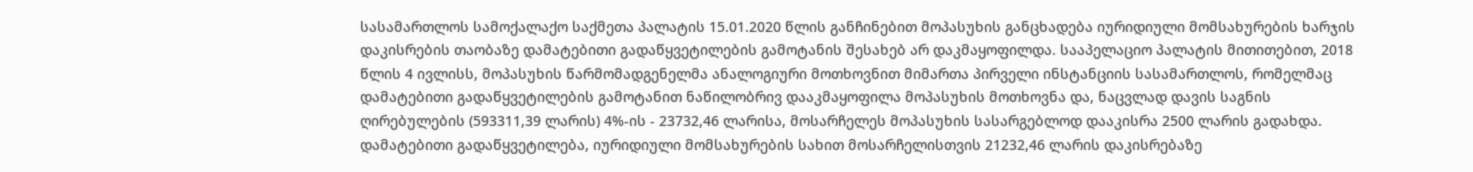სასამართლოს სამოქალაქო საქმეთა პალატის 15.01.2020 წლის განჩინებით მოპასუხის განცხადება იურიდიული მომსახურების ხარჯის დაკისრების თაობაზე დამატებითი გადაწყვეტილების გამოტანის შესახებ არ დაკმაყოფილდა. სააპელაციო პალატის მითითებით, 2018 წლის 4 ივლისს, მოპასუხის წარმომადგენელმა ანალოგიური მოთხოვნით მიმართა პირველი ინსტანციის სასამართლოს, რომელმაც დამატებითი გადაწყვეტილების გამოტანით ნაწილობრივ დააკმაყოფილა მოპასუხის მოთხოვნა და, ნაცვლად დავის საგნის ღირებულების (593311,39 ლარის) 4%-ის - 23732,46 ლარისა, მოსარჩელეს მოპასუხის სასარგებლოდ დააკისრა 2500 ლარის გადახდა. დამატებითი გადაწყვეტილება, იურიდიული მომსახურების სახით მოსარჩელისთვის 21232,46 ლარის დაკისრებაზე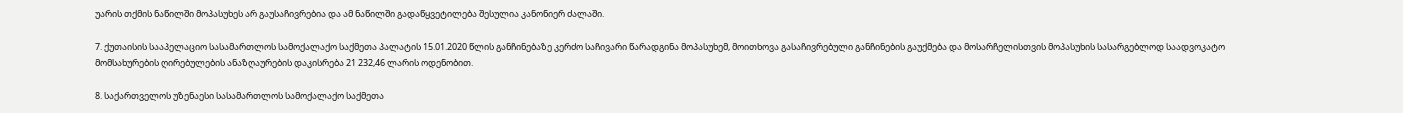უარის თქმის ნაწილში მოპასუხეს არ გაუსაჩივრებია და ამ ნაწილში გადაწყვეტილება შესულია კანონიერ ძალაში.

7. ქუთაისის სააპელაციო სასამართლოს სამოქალაქო საქმეთა პალატის 15.01.2020 წლის განჩინებაზე კერძო საჩივარი წარადგინა მოპასუხემ, მოითხოვა გასაჩივრებული განჩინების გაუქმება და მოსარჩელისთვის მოპასუხის სასარგებლოდ საადვოკატო მომსახურების ღირებულების ანაზღაურების დაკისრება 21 232,46 ლარის ოდენობით.

8. საქართველოს უზენაესი სასამართლოს სამოქალაქო საქმეთა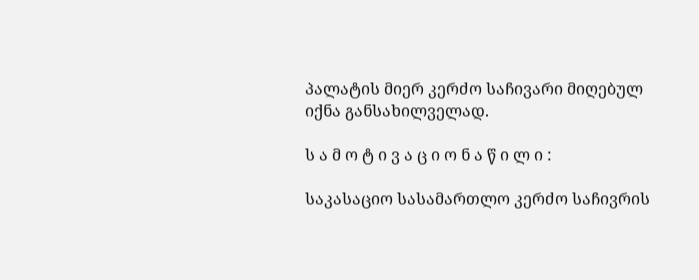პალატის მიერ კერძო საჩივარი მიღებულ იქნა განსახილველად.

ს ა მ ო ტ ი ვ ა ც ი ო ნ ა წ ი ლ ი :

საკასაციო სასამართლო კერძო საჩივრის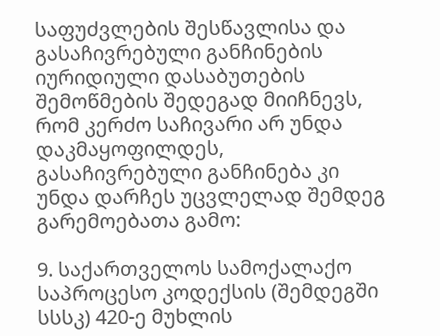საფუძვლების შესწავლისა და გასაჩივრებული განჩინების იურიდიული დასაბუთების შემოწმების შედეგად მიიჩნევს, რომ კერძო საჩივარი არ უნდა დაკმაყოფილდეს, გასაჩივრებული განჩინება კი უნდა დარჩეს უცვლელად შემდეგ გარემოებათა გამო:

9. საქართველოს სამოქალაქო საპროცესო კოდექსის (შემდეგში სსსკ) 420-ე მუხლის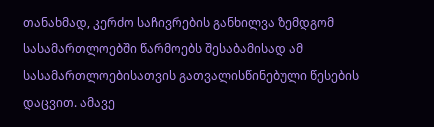თანახმად, კერძო საჩივრების განხილვა ზემდგომ სასამართლოებში წარმოებს შესაბამისად ამ სასამართლოებისათვის გათვალისწინებული წესების დაცვით. ამავე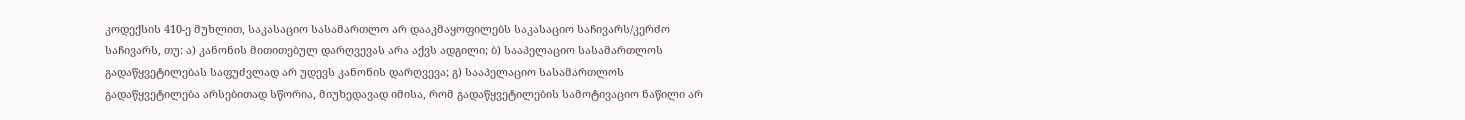კოდექსის 410-ე მუხლით, საკასაციო სასამართლო არ დააკმაყოფილებს საკასაციო საჩივარს/კერძო საჩივარს, თუ: ა) კანონის მითითებულ დარღვევას არა აქვს ადგილი; ბ) სააპელაციო სასამართლოს გადაწყვეტილებას საფუძვლად არ უდევს კანონის დარღვევა; გ) სააპელაციო სასამართლოს გადაწყვეტილება არსებითად სწორია, მიუხედავად იმისა, რომ გადაწყვეტილების სამოტივაციო ნაწილი არ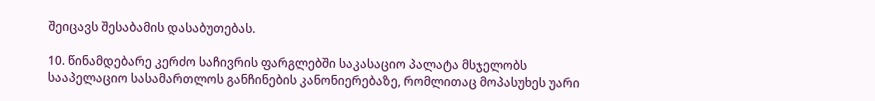შეიცავს შესაბამის დასაბუთებას.

10. წინამდებარე კერძო საჩივრის ფარგლებში საკასაციო პალატა მსჯელობს სააპელაციო სასამართლოს განჩინების კანონიერებაზე, რომლითაც მოპასუხეს უარი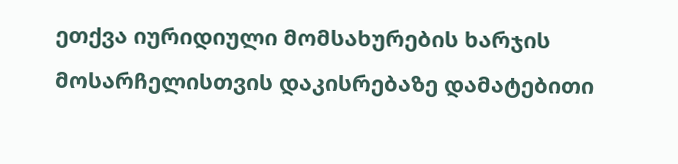ეთქვა იურიდიული მომსახურების ხარჯის მოსარჩელისთვის დაკისრებაზე დამატებითი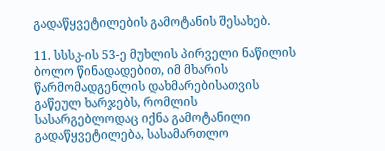გადაწყვეტილების გამოტანის შესახებ.

11. სსსკ-ის 53-ე მუხლის პირველი ნაწილის ბოლო წინადადებით, იმ მხარის წარმომადგენლის დახმარებისათვის გაწეულ ხარჯებს, რომლის სასარგებლოდაც იქნა გამოტანილი გადაწყვეტილება, სასამართლო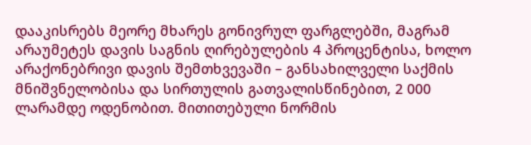დააკისრებს მეორე მხარეს გონივრულ ფარგლებში, მაგრამ არაუმეტეს დავის საგნის ღირებულების 4 პროცენტისა, ხოლო არაქონებრივი დავის შემთხვევაში – განსახილველი საქმის მნიშვნელობისა და სირთულის გათვალისწინებით, 2 000 ლარამდე ოდენობით. მითითებული ნორმის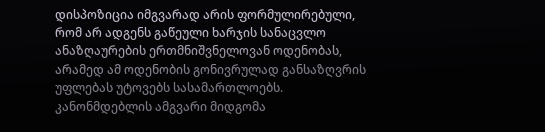დისპოზიცია იმგვარად არის ფორმულირებული, რომ არ ადგენს გაწეული ხარჯის სანაცვლო ანაზღაურების ერთმნიშვნელოვან ოდენობას, არამედ ამ ოდენობის გონივრულად განსაზღვრის უფლებას უტოვებს სასამართლოებს. კანონმდებლის ამგვარი მიდგომა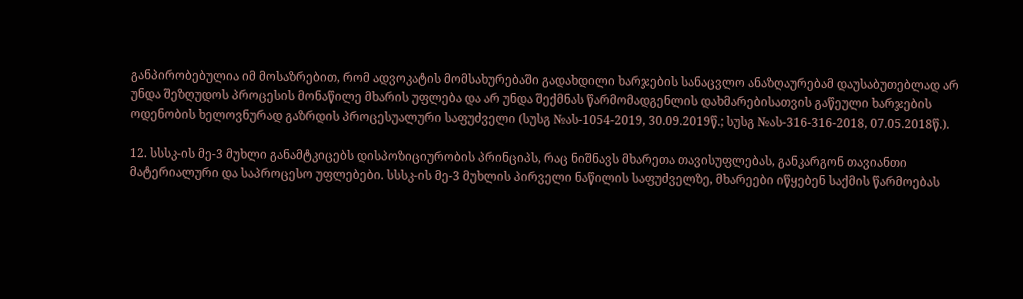განპირობებულია იმ მოსაზრებით, რომ ადვოკატის მომსახურებაში გადახდილი ხარჯების სანაცვლო ანაზღაურებამ დაუსაბუთებლად არ უნდა შეზღუდოს პროცესის მონაწილე მხარის უფლება და არ უნდა შექმნას წარმომადგენლის დახმარებისათვის გაწეული ხარჯების ოდენობის ხელოვნურად გაზრდის პროცესუალური საფუძველი (სუსგ №ას-1054-2019, 30.09.2019წ.; სუსგ №ას-316-316-2018, 07.05.2018წ.).

12. სსსკ-ის მე-3 მუხლი განამტკიცებს დისპოზიციურობის პრინციპს, რაც ნიშნავს მხარეთა თავისუფლებას, განკარგონ თავიანთი მატერიალური და საპროცესო უფლებები. სსსკ-ის მე-3 მუხლის პირველი ნაწილის საფუძველზე, მხარეები იწყებენ საქმის წარმოებას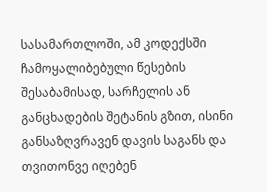სასამართლოში, ამ კოდექსში ჩამოყალიბებული წესების შესაბამისად, სარჩელის ან განცხადების შეტანის გზით, ისინი განსაზღვრავენ დავის საგანს და თვითონვე იღებენ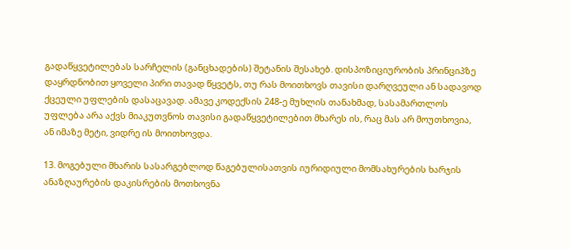გადაწყვეტილებას სარჩელის (განცხადების) შეტანის შესახებ. დისპოზიციურობის პრინციპზე დაყრდნობით ყოველი პირი თავად წყვეტს, თუ რას მოითხოვს თავისი დარღვეული ან სადავოდ ქცეული უფლების დასაცავად. ამავე კოდექსის 248-ე მუხლის თანახმად, სასამართლოს უფლება არა აქვს მიაკუთვნოს თავისი გადაწყვეტილებით მხარეს ის, რაც მას არ მოუთხოვია, ან იმაზე მეტი, ვიდრე ის მოითხოვდა.

13. მოგებული მხარის სასარგებლოდ წაგებულისათვის იურიდიული მომსახურების ხარჯის ანაზღაურების დაკისრების მოთხოვნა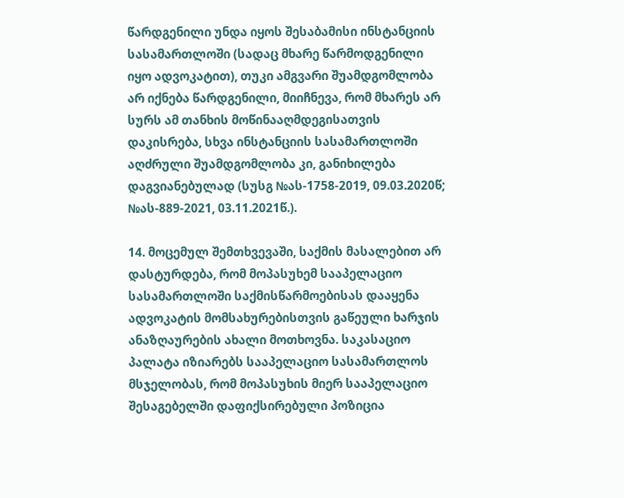წარდგენილი უნდა იყოს შესაბამისი ინსტანციის სასამართლოში (სადაც მხარე წარმოდგენილი იყო ადვოკატით), თუკი ამგვარი შუამდგომლობა არ იქნება წარდგენილი, მიიჩნევა, რომ მხარეს არ სურს ამ თანხის მოწინააღმდეგისათვის დაკისრება, სხვა ინსტანციის სასამართლოში აღძრული შუამდგომლობა კი, განიხილება დაგვიანებულად (სუსგ №ას-1758-2019, 09.03.2020წ; №ას-889-2021, 03.11.2021წ.).

14. მოცემულ შემთხვევაში, საქმის მასალებით არ დასტურდება, რომ მოპასუხემ სააპელაციო სასამართლოში საქმისწარმოებისას დააყენა ადვოკატის მომსახურებისთვის გაწეული ხარჯის ანაზღაურების ახალი მოთხოვნა. საკასაციო პალატა იზიარებს სააპელაციო სასამართლოს მსჯელობას, რომ მოპასუხის მიერ სააპელაციო შესაგებელში დაფიქსირებული პოზიცია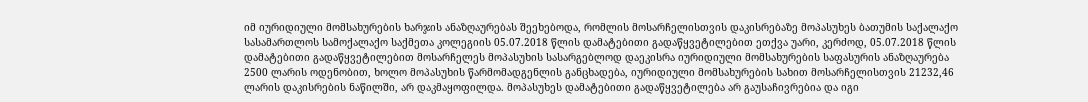იმ იურიდიული მომსახურების ხარჯის ანაზღაურებას შეეხებოდა, რომლის მოსარჩელისთვის დაკისრებაზე მოპასუხეს ბათუმის საქალაქო სასამართლოს სამოქალაქო საქმეთა კოლეგიის 05.07.2018 წლის დამატებითი გადაწყვეტილებით ეთქვა უარი, კერძოდ, 05.07.2018 წლის დამატებითი გადაწყვეტილებით მოსარჩელეს მოპასუხის სასარგებლოდ დაეკისრა იურიდიული მომსახურების საფასურის ანაზღაურება 2500 ლარის ოდენობით, ხოლო მოპასუხის წარმომადგენლის განცხადება, იურიდიული მომსახურების სახით მოსარჩელისთვის 21232,46 ლარის დაკისრების ნაწილში, არ დაკმაყოფილდა. მოპასუხეს დამატებითი გადაწყვეტილება არ გაუსაჩივრებია და იგი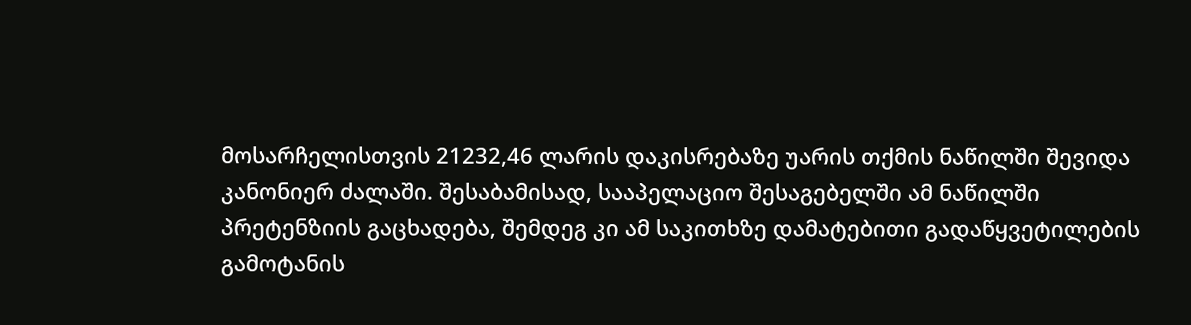მოსარჩელისთვის 21232,46 ლარის დაკისრებაზე უარის თქმის ნაწილში შევიდა კანონიერ ძალაში. შესაბამისად, სააპელაციო შესაგებელში ამ ნაწილში პრეტენზიის გაცხადება, შემდეგ კი ამ საკითხზე დამატებითი გადაწყვეტილების გამოტანის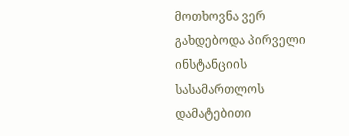მოთხოვნა ვერ გახდებოდა პირველი ინსტანციის სასამართლოს დამატებითი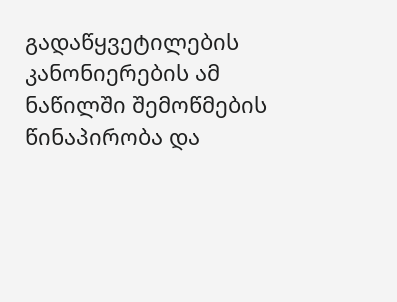გადაწყვეტილების კანონიერების ამ ნაწილში შემოწმების წინაპირობა და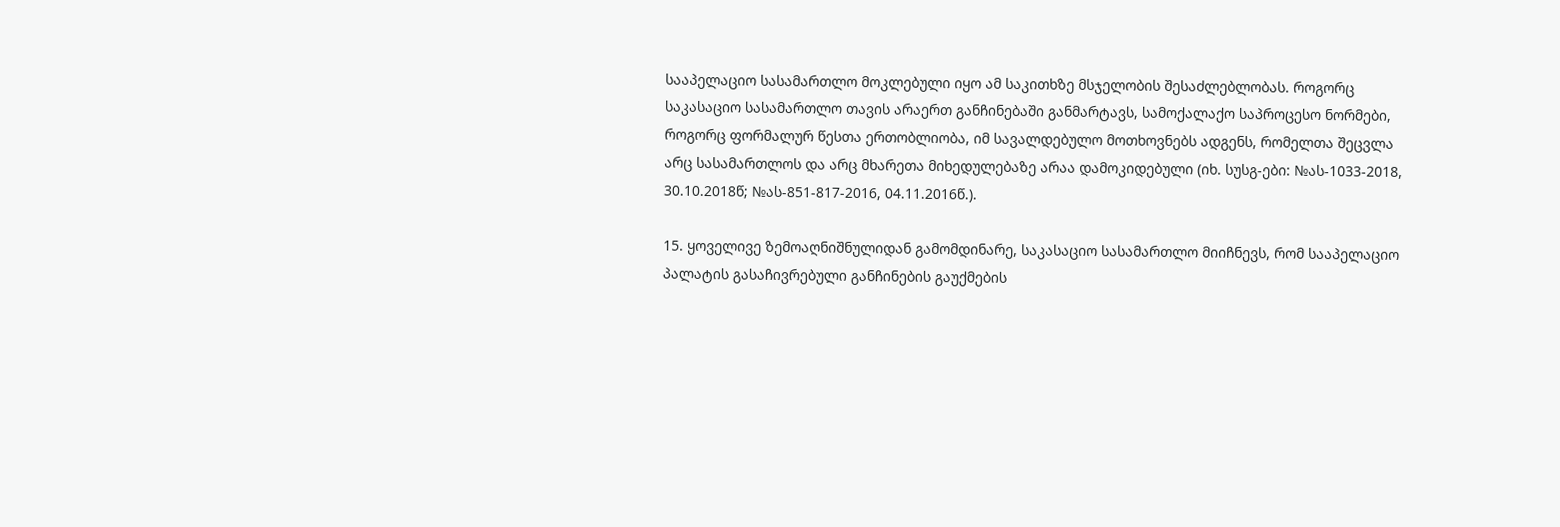სააპელაციო სასამართლო მოკლებული იყო ამ საკითხზე მსჯელობის შესაძლებლობას. როგორც საკასაციო სასამართლო თავის არაერთ განჩინებაში განმარტავს, სამოქალაქო საპროცესო ნორმები, როგორც ფორმალურ წესთა ერთობლიობა, იმ სავალდებულო მოთხოვნებს ადგენს, რომელთა შეცვლა არც სასამართლოს და არც მხარეთა მიხედულებაზე არაა დამოკიდებული (იხ. სუსგ-ები: №ას-1033-2018, 30.10.2018წ; №ას-851-817-2016, 04.11.2016წ.).

15. ყოველივე ზემოაღნიშნულიდან გამომდინარე, საკასაციო სასამართლო მიიჩნევს, რომ სააპელაციო პალატის გასაჩივრებული განჩინების გაუქმების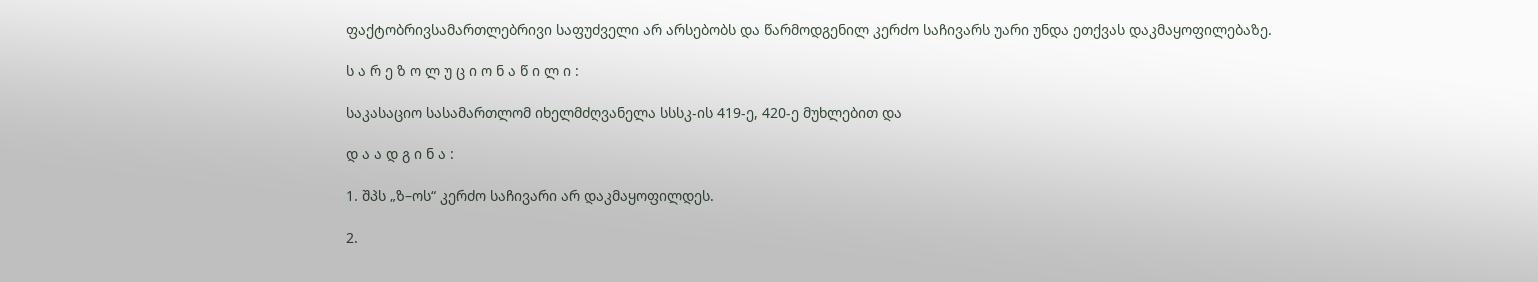ფაქტობრივსამართლებრივი საფუძველი არ არსებობს და წარმოდგენილ კერძო საჩივარს უარი უნდა ეთქვას დაკმაყოფილებაზე.

ს ა რ ე ზ ო ლ უ ც ი ო ნ ა წ ი ლ ი :

საკასაციო სასამართლომ იხელმძღვანელა სსსკ-ის 419-ე, 420-ე მუხლებით და

დ ა ა დ გ ი ნ ა :

1. შპს „ზ–ოს“ კერძო საჩივარი არ დაკმაყოფილდეს.

2.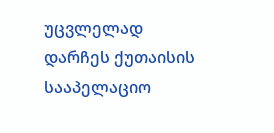უცვლელად დარჩეს ქუთაისის სააპელაციო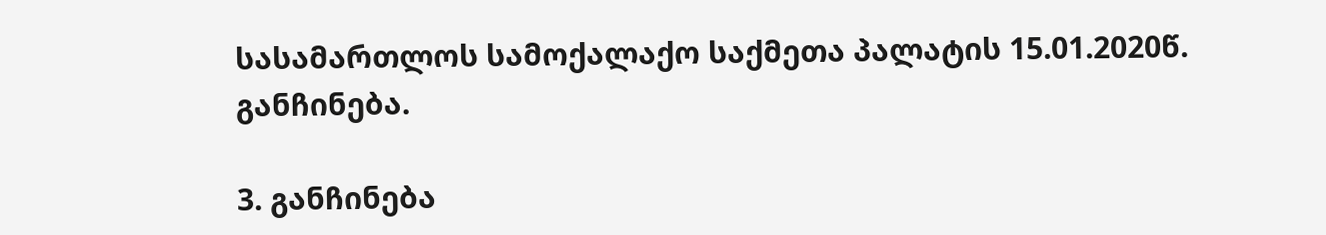სასამართლოს სამოქალაქო საქმეთა პალატის 15.01.2020წ. განჩინება.

3. განჩინება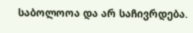საბოლოოა და არ საჩივრდება.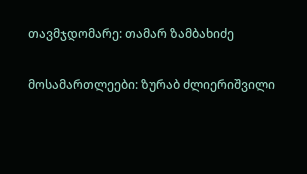თავმჯდომარე: თამარ ზამბახიძე

მოსამართლეები: ზურაბ ძლიერიშვილი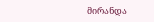მირანდა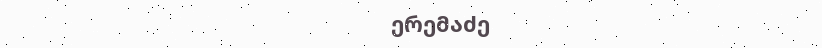ერემაძე